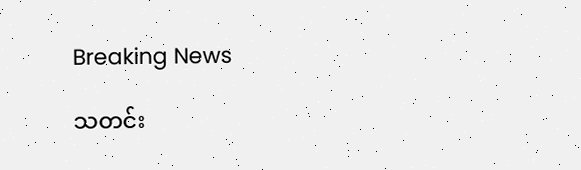Breaking News

သတင်း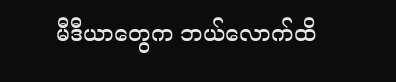မီဒီယာတွေက ဘယ်လောက်ထိ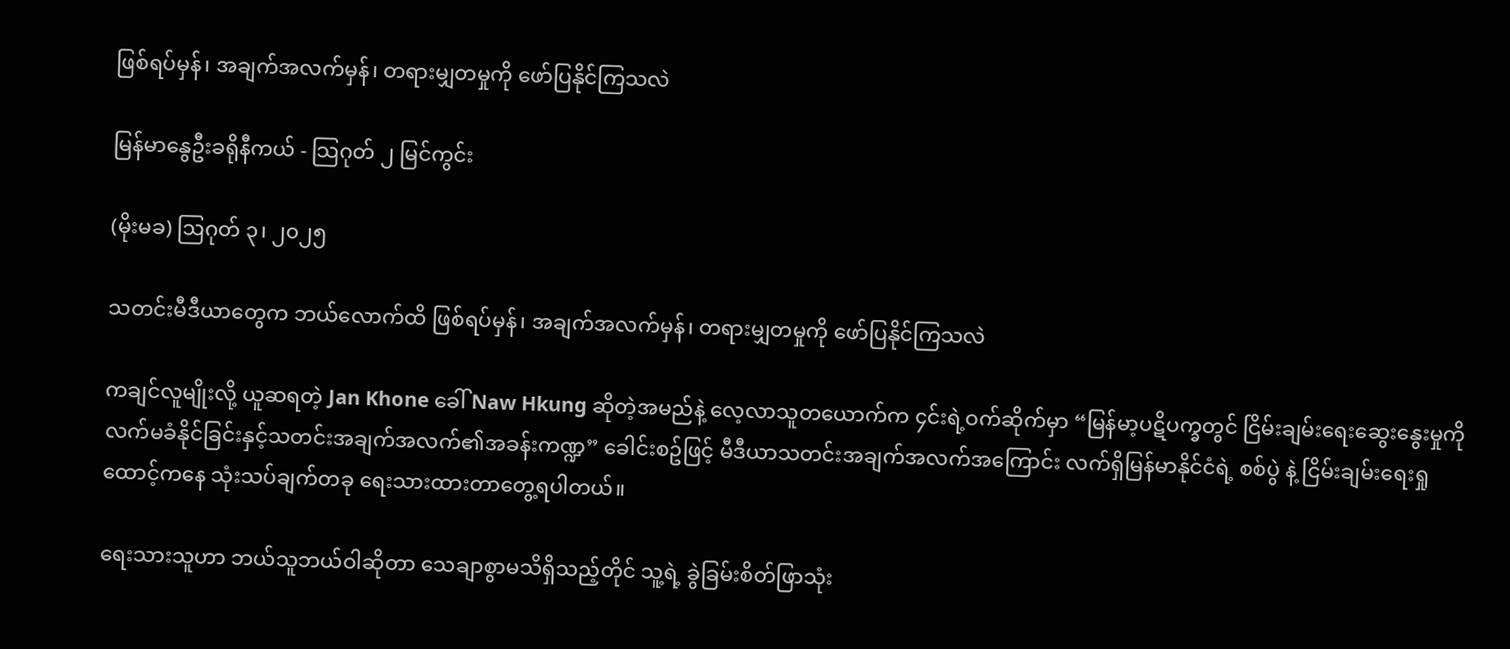ဖြစ်ရပ်မှန်၊ အချက်အလက်မှန်၊ တရားမျှတမှုကို ဖော်ပြနိုင်ကြသလဲ

မြန်မာနွေဦးခရိုနီကယ် - သြဂုတ် ၂ မြင်ကွင်း

(မိုးမခ) ဩဂုတ် ၃၊ ၂၀၂၅

သတင်းမီဒီယာတွေက ဘယ်လောက်ထိ ဖြစ်ရပ်မှန်၊ အချက်အလက်မှန်၊ တရားမျှတမှုကို ဖော်ပြနိုင်ကြသလဲ

ကချင်လူမျိုးလို့ ယူဆရတဲ့ Jan Khone ခေါ် Naw Hkung ဆိုတဲ့အမည်နဲ့ လေ့လာသူတယောက်က ၄င်းရဲ့ဝက်ဆိုက်မှာ “မြန်မာ့ပဋိပက္ခတွင် ငြိမ်းချမ်းရေးဆွေးနွေးမှုကို လက်မခံနိုင်ခြင်းနှင့်သတင်းအချက်အလက်၏အခန်းကဏ္ဍ” ခေါင်းစဥ်ဖြင့် မီဒီယာသတင်းအချက်အလက်အကြောင်း လက်ရှိမြန်မာနိုင်ငံရဲ့ စစ်ပွဲ နဲ့ ငြိမ်းချမ်းရေးရှုထောင့်ကနေ သုံးသပ်ချက်တခု ရေးသားထားတာတွေ့ရပါတယ်။

ရေးသားသူဟာ ဘယ်သူဘယ်ဝါဆိုတာ သေချာစွာမသိရှိသည့်တိုင် သူ့ရဲ့ ခွဲခြမ်းစိတ်ဖြာသုံး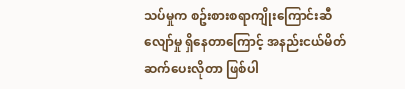သပ်မှုက စဥ်းစားစရာကျိုးကြောင်းဆီလျော်မှု ရှိနေတာကြောင့် အနည်းငယ်မိတ်ဆက်ပေးလိုတာ ဖြစ်ပါ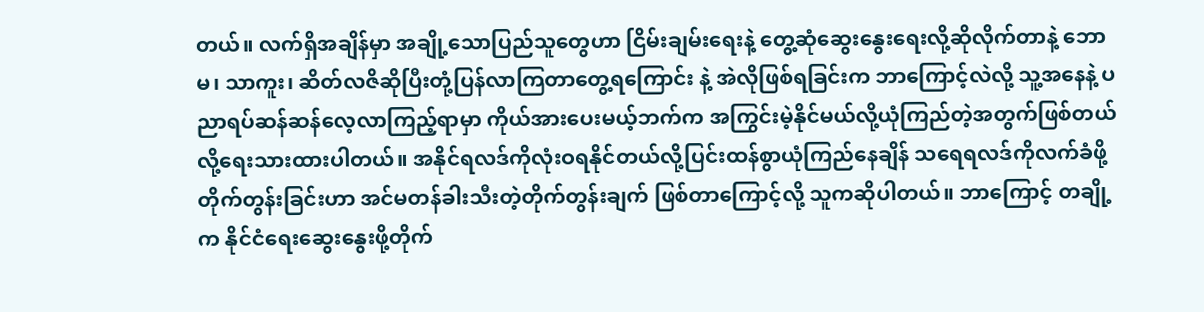တယ်။ လက်ရှိအချိန်မှာ အချို့သောပြည်သူတွေဟာ ငြိမ်းချမ်းရေးနဲ့ တွေ့ဆုံဆွေးနွေးရေးလို့ဆိုလိုက်တာနဲ့ ဘောမ၊ သာကူး၊ ဆိတ်လဇိဆိုပြီးတုံ့ပြန်လာကြတာတွေ့ရကြောင်း နဲ့ အဲလိုဖြစ်ရခြင်းက ဘာကြောင့်လဲလို့ သူ့အနေနဲ့ ပညာရပ်ဆန်ဆန်လေ့လာကြည့်ရာမှာ ကိုယ်အားပေးမယ့်ဘက်က အကြွင်းမဲ့နိုင်မယ်လို့ယုံကြည်တဲ့အတွက်ဖြစ်တယ်လို့ရေးသားထားပါတယ်။ အနိုင်ရလဒ်ကိုလုံးဝရနိုင်တယ်လို့ပြင်းထန်စွာယုံကြည်နေချိန် သရေရလဒ်ကိုလက်ခံဖို့ တိုက်တွန်းခြင်းဟာ အင်မတန်ခါးသီးတဲ့တိုက်တွန်းချက် ဖြစ်တာကြောင့်လို့ သူကဆိုပါတယ်။ ဘာကြောင့် တချို့က နိုင်ငံရေးဆွေးနွေးဖို့တိုက်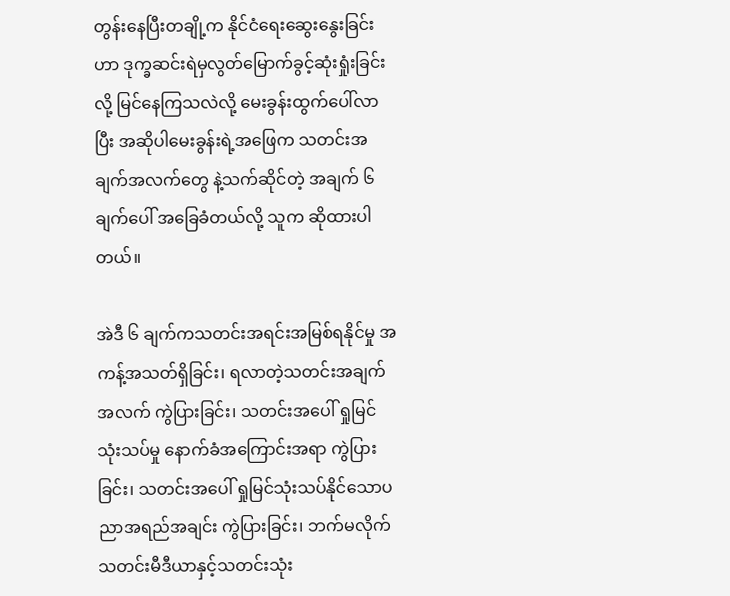တွန်းနေပြီးတချို့က နိုင်ငံရေးဆွေးနွေးခြင်းဟာ ဒုက္ခဆင်းရဲမှလွတ်မြောက်ခွင့်ဆုံးရှုံးခြင်းလို့ မြင်နေကြသလဲလို့ မေးခွန်းထွက်ပေါ်လာပြီး အဆိုပါမေးခွန်းရဲ့အဖြေက သတင်းအချက်အလက်တွေ နဲ့သက်ဆိုင်တဲ့ အချက် ၆ ချက်ပေါ် အခြေခံတယ်လို့ သူက ဆိုထားပါတယ်။

အဲဒီ ၆ ချက်ကသတင်းအရင်းအမြစ်ရနိုင်မှု အကန့်အသတ်ရှိခြင်း၊ ရလာတဲ့သတင်းအချက်အလက် ကွဲပြားခြင်း၊ သတင်းအပေါ် ရှုမြင်သုံးသပ်မှု နောက်ခံအကြောင်းအရာ ကွဲပြားခြင်း၊ သတင်းအပေါ် ရှုမြင်သုံးသပ်နိုင်သောပညာအရည်အချင်း ကွဲပြားခြင်း၊ ဘက်မလိုက်သတင်းမီဒီယာနှင့်သတင်းသုံး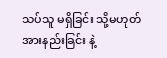သပ်သူ မရှိခြင်း သို့မဟုတ် အားနည်းခြင်း နဲ့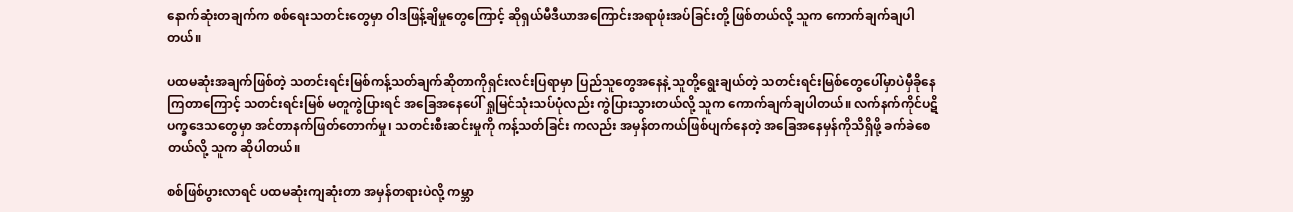နောက်ဆုံးတချက်က စစ်ရေးသတင်းတွေမှာ ဝါဒဖြန့်ချိမှုတွေကြောင့် ဆိုရှယ်မီဒီယာအကြောင်းအရာဖုံးအပ်ခြင်းတို့ ဖြစ်တယ်လို့ သူက ကောက်ချက်ချပါတယ်။

ပထမဆုံးအချက်ဖြစ်တဲ့ သတင်းရင်းမြစ်ကန့်သတ်ချက်ဆိုတာကိုရှင်းလင်းပြရာမှာ ပြည်သူတွေအနေနဲ့ သူတို့ရွေးချယ်တဲ့ သတင်းရင်းမြစ်တွေပေါ်မှာပဲမှီခိုနေကြတာကြောင့် သတင်းရင်းမြစ် မတူကွဲပြားရင် အခြေအနေပေါ် ရှုမြင်သုံးသပ်ပုံလည်း ကွဲပြားသွားတယ်လို့ သူက ကောက်ချက်ချပါတယ်။ လက်နက်ကိုင်ပဋိပက္ခဒေသတွေမှာ အင်တာနက်ဖြတ်တောက်မှု၊ သတင်းစီးဆင်းမှုကို ကန့်သတ်ခြင်း ကလည်း အမှန်တကယ်ဖြစ်ပျက်နေတဲ့ အခြေအနေမှန်ကိုသိရှိဖို့ ခက်ခဲစေတယ်လို့ သူက ဆိုပါတယ်။

စစ်ဖြစ်ပွားလာရင် ပထမဆုံးကျဆုံးတာ အမှန်တရားပဲလို့ ကမ္ဘာ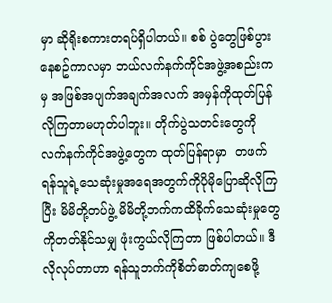မှာ ဆိုရိုးစကားတရပ်ရှိပါတယ်။ စစ် ပွဲတွေဖြစ်ပွားနေစဥ်ကာလမှာ ဘယ်လက်နက်ကိုင်အဖွဲ့အစည်းကမှ အဖြစ်အပျက်အချက်အလက် အမှန်ကိုထုတ်ပြန်လိုကြတာမဟုတ်ပါဘူး။ တိုက်ပွဲသတင်းတွေကို လက်နက်ကိုင်အဖွဲ့တွေက ထုတ်ပြန်ရာမှာ  တဖက်ရန်သူရဲ့သေဆုံးမှုအရေအတွက်ကိုပိုမိုပြောဆိုလိုကြပြီး မိမိတို့တပ်ဖွဲ့ မိမိတို့ဘက်ကထိခိုက်သေဆုံးမှုတွေကိုတတ်နိုင်သမျှ ဖုံးကွယ်လိုကြတာ ဖြစ်ပါတယ်။ ဒီလိုလုပ်တာဟာ ရန်သူဘက်ကိုစိတ်ဓာတ်ကျစေဖို့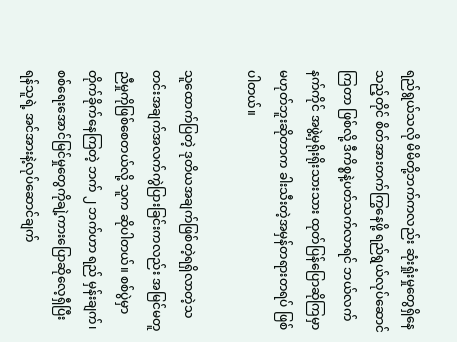ရည်ရွယ်သလို မိမိတို့ဘက်ကလည်း ဆုံးရှုံးမှုတွေရှိနေသည့်တိုင် စိတ်အားတက်ကြွနေဖို့ ရည်ရွယ်လုပ်ဆောင်ကြတာ ဖြစ်လို့ ဒီကိစ္စနဲ့ပတ်သက်လာရင် ဘယ်လက်နက်ကိုင် အဖွဲ့မှရိုးရိုးသားသား ထုတ်ပြန်ပြောဆိုကြမှာ မဟုတ်ဘူးဆိုတာက ခါးသီးတဲ့အမှန်တရားတရပ် ဖြစ်ပါတယ်။

သူထောက်ပြတဲ့ ဒုတိယအချက်ဖြစ်တဲ့ရရှိလာတဲ့သတင်းအချက်အလက်ကွဲပြားခြင်းကလည်း အမြင်မတူညီမှုကိုဖြစ်စေတယ်လို့ သူက ဆိုပါတယ်။ စစ်ပွဲမှာတိုက်ခိုက်နေကြတဲ့ ဘက် ၂ ဘက်ဟာ ရည် မှန်းချက်၊ စစ်ရေးအောင်မြင်မှုတွေကိုချဲ့ကားပြောဆိုလေ့ရှီပြီး ရန်သူရဲ့ အင်အားနဲ့လုပ်ဆောင်ချက်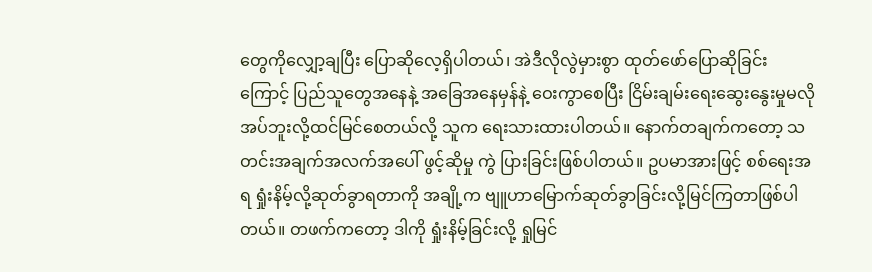တွေကိုလျှော့ချပြီး ပြောဆိုလေ့ရှိပါတယ်၊ အဲဒီလိုလွဲမှားစွာ ထုတ်ဖော်ပြောဆိုခြင်းကြောင့် ပြည်သူတွေအနေနဲ့ အခြေအနေမှန်နဲ့ ဝေးကွာစေပြီး ငြိမ်းချမ်းရေးဆွေးနွေးမှုမလိုအပ်ဘူးလို့ထင်မြင်စေတယ်လို့ သူက ရေးသားထားပါတယ်။ နောက်တချက်ကတော့ သတင်းအချက်အလက်အပေါ် ဖွင့်ဆိုမှု ကွဲ ပြားခြင်းဖြစ်ပါတယ်။ ဥပမာအားဖြင့် စစ်ရေးအရ ရှုံးနိမ့်လို့ဆုတ်ခွာရတာကို အချို့က ဗျူဟာမြောက်ဆုတ်ခွာခြင်းလို့မြင်ကြတာဖြစ်ပါတယ်။ တဖက်ကတော့ ဒါကို ရှုံးနိမ့်ခြင်းလို့ ရှုမြင်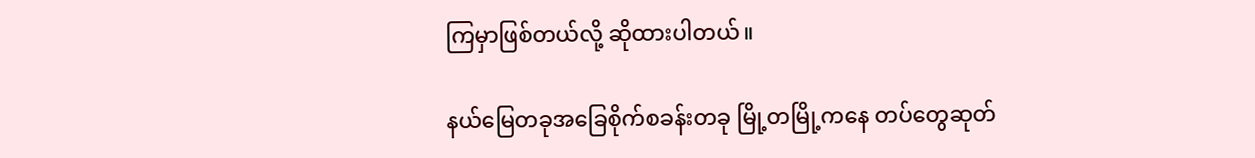ကြမှာဖြစ်တယ်လို့ ဆိုထားပါတယ်။

နယ်မြေတခုအခြေစိုက်စခန်းတခု မြို့တမြို့ကနေ တပ်တွေဆုတ်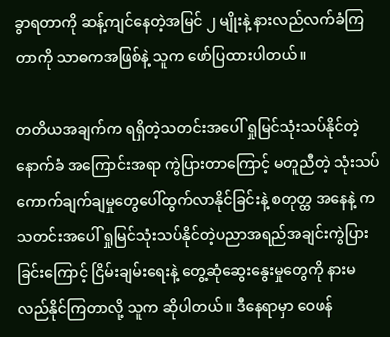ခွာရတာကို ဆန့်ကျင်နေတဲ့အမြင် ၂ မျိုးနဲ့ နားလည်လက်ခံကြတာကို သာဓကအဖြစ်နဲ့ သူက ဖော်ပြထားပါတယ်။

တတိယအချက်က ရရှိတဲ့သတင်းအပေါ် ရှုမြင်သုံးသပ်နိုင်တဲ့ နောက်ခံ အကြောင်းအရာ ကွဲပြားတာကြောင့် မတူညီတဲ့ သုံးသပ်ကောက်ချက်ချမှုတွေပေါ်ထွက်လာနိုင်ခြင်းနဲ့ စတုတ္ထ အနေနဲ့ က သတင်းအပေါ် ရှုမြင်သုံးသပ်နိုင်တဲ့ပညာအရည်အချင်းကွဲပြားခြင်းကြောင့် ငြိမ်းချမ်းရေးနဲ့ တွေ့ဆုံဆွေးနွေးမှုတွေကို နားမလည်နိုင်ကြတာလို့ သူက ဆိုပါတယ်။ ဒီနေရာမှာ ဝေဖန်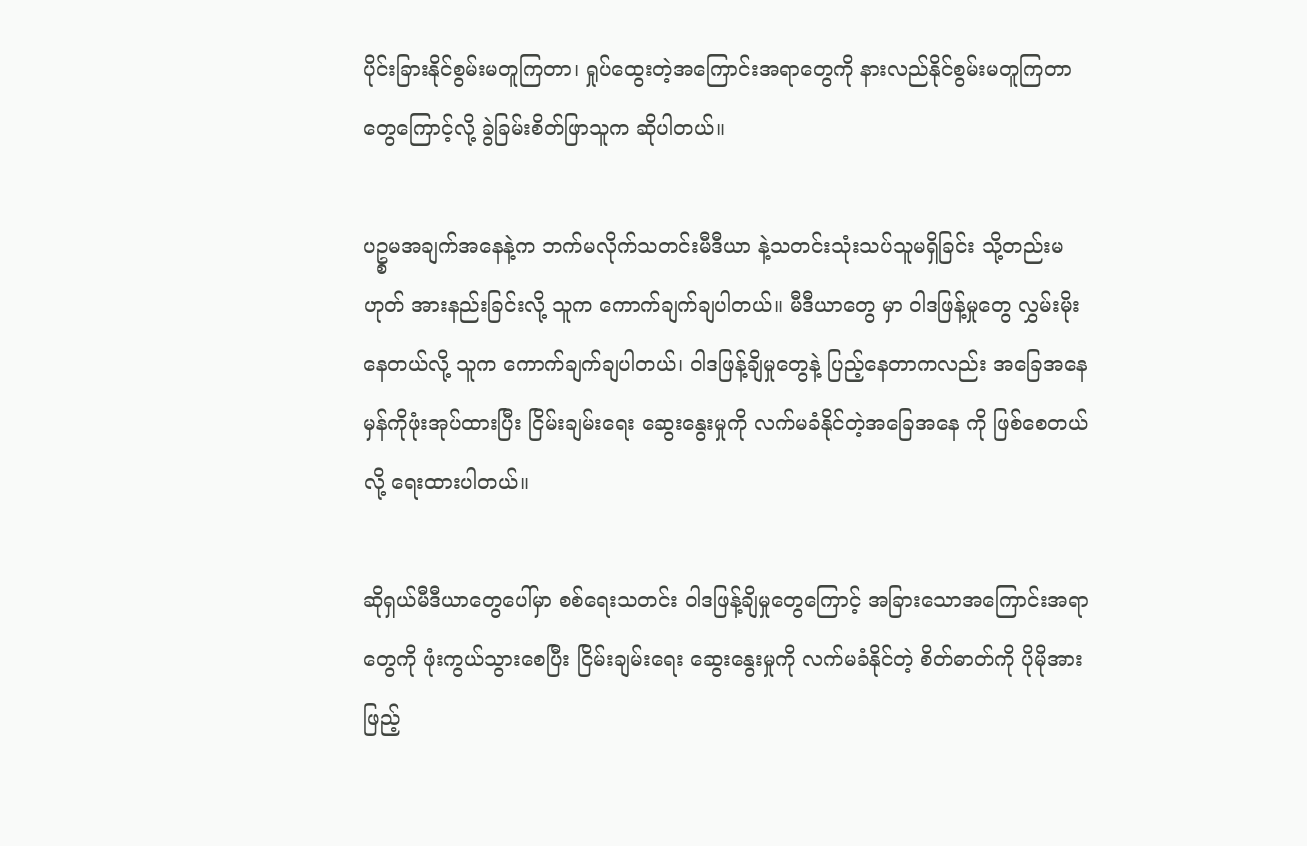ပိုင်းခြားနိုင်စွမ်းမတူကြတာ၊ ရှုပ်ထွေးတဲ့အကြောင်းအရာတွေကို နားလည်နိုင်စွမ်းမတူကြတာတွေကြောင့်လို့ ခွဲခြမ်းစိတ်ဖြာသူက ဆိုပါတယ်။

ပဥ္စမအချက်အနေနဲ့က ဘက်မလိုက်သတင်းမီဒီယာ နဲ့သတင်းသုံးသပ်သူမရှိခြင်း သို့တည်းမဟုတ် အားနည်းခြင်းလို့ သူက ကောက်ချက်ချပါတယ်။ မီဒီယာတွေ မှာ ဝါဒဖြန့်မှုတွေ လွှမ်းမိုးနေတယ်လို့ သူက ကောက်ချက်ချပါတယ်၊ ဝါဒဖြန့်ချိမှုတွေနဲ့ ပြည့်နေတာကလည်း အခြေအနေမှန်ကိုဖုံးအုပ်ထားပြီး ငြိမ်းချမ်းရေး ဆွေးနွေးမှုကို လက်မခံနိုင်တဲ့အခြေအနေ ကို ဖြစ်စေတယ်လို့ ရေးထားပါတယ်။

ဆိုရှယ်မီဒီယာတွေပေါ်မှာ စစ်ရေးသတင်း ဝါဒဖြန့်ချိမှုတွေကြောင့် အခြားသောအကြောင်းအရာတွေကို ဖုံးကွယ်သွားစေပြီး ငြိမ်းချမ်းရေး ဆွေးနွေးမှုကို လက်မခံနိုင်တဲ့ စိတ်ဓာတ်ကို ပိုမိုအားဖြည့်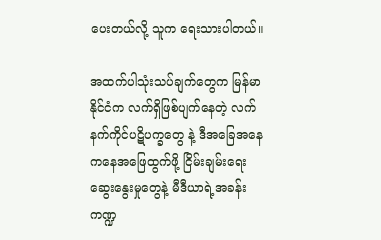ပေးတယ်လို့ သူက ရေးသားပါတယ်။

အထက်ပါသုံးသပ်ချက်တွေက မြန်မာနိုင်ငံက လက်ရှိဖြစ်ပျက်နေတဲ့ လက်နက်ကိုင်ပဋိပက္ခတွေ နဲ့ ဒီအခြေအနေကနေအဖြေထွက်ဖို့ ငြိမ်းချမ်းရေး ဆွေးနွေးမှုတွေနဲ့ မီဒီယာရဲ့အခန်းကဏ္ဍ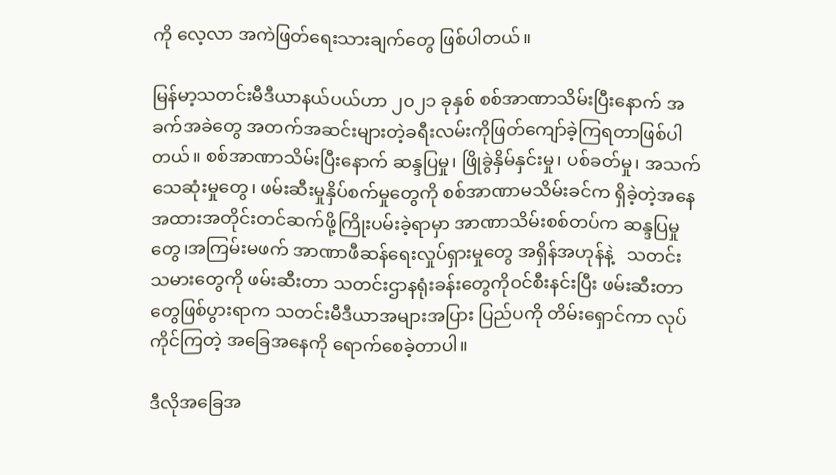ကို လေ့လာ အကဲဖြတ်ရေးသားချက်တွေ ဖြစ်ပါတယ်။

မြန်မာ့သတင်းမီဒီယာနယ်ပယ်ဟာ ၂၀၂၁ ခုနှစ် စစ်အာဏာသိမ်းပြီးနောက် အခက်အခဲတွေ အတက်အဆင်းများတဲ့ခရီးလမ်းကိုဖြတ်ကျော်ခဲ့ကြရတာဖြစ်ပါတယ်။ စစ်အာဏာသိမ်းပြီးနောက် ဆန္ဒပြမှု၊ ဖြိုခွဲနှိမ်နှင်းမှု၊ ပစ်ခတ်မှု၊ အသက်သေဆုံးမှုတွေ၊ ဖမ်းဆီးမှုနှိပ်စက်မှုတွေကို စစ်အာဏာမသိမ်းခင်က ရှိခဲ့တဲ့အနေအထားအတိုင်းတင်ဆက်ဖို့ကြိုးပမ်းခဲ့ရာမှာ အာဏာသိမ်းစစ်တပ်က ဆန္ဒပြမှုတွေ၊အကြမ်းမဖက် အာဏာဖီဆန်ရေးလှုပ်ရှားမှုတွေ အရှိန်အဟုန်နဲ့   သတင်းသမားတွေကို ဖမ်းဆီးတာ သတင်းဌာနရုံးခန်းတွေကိုဝင်စီးနင်းပြီး ဖမ်းဆီးတာတွေဖြစ်ပွားရာက သတင်းမီဒီယာအများအပြား ပြည်ပကို တိမ်းရှောင်ကာ လုပ်ကိုင်ကြတဲ့ အခြေအနေကို ရောက်စေခဲ့တာပါ။

ဒီလိုအခြေအ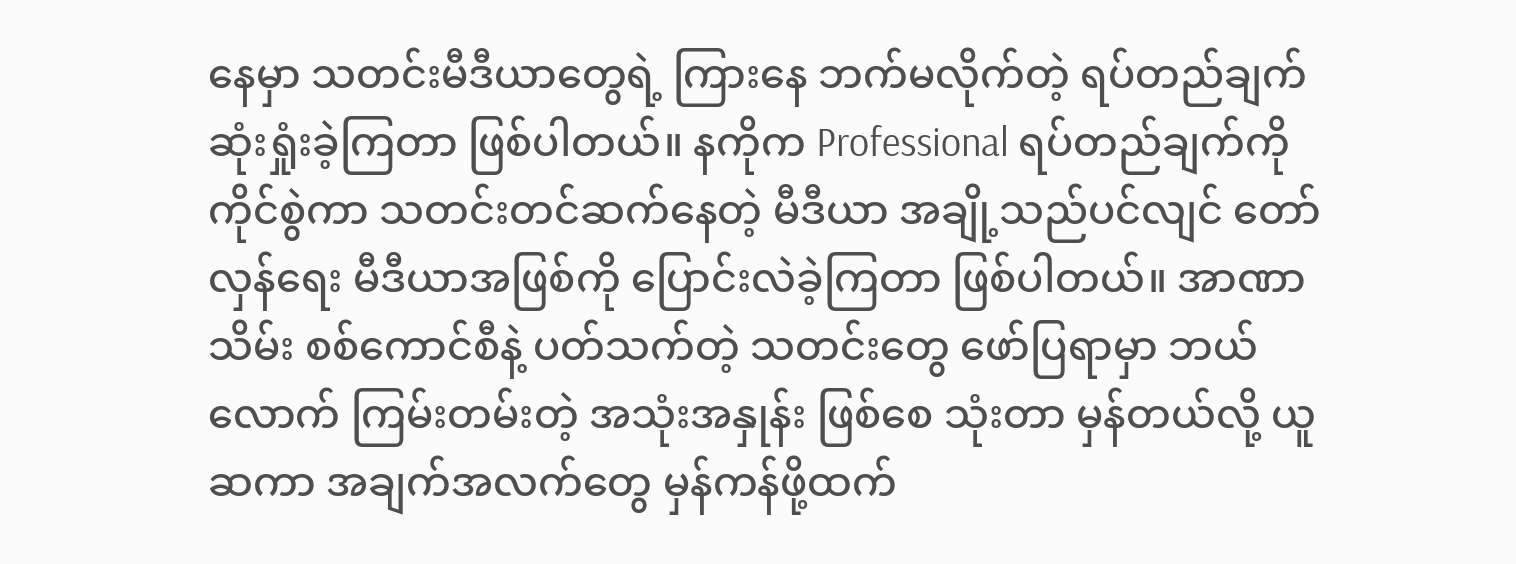နေမှာ သတင်းမီဒီယာတွေရဲ့ ကြားနေ ဘက်မလိုက်တဲ့ ရပ်တည်ချက် ဆုံးရှုံးခဲ့ကြတာ ဖြစ်ပါတယ်။ နကိုက Professional ရပ်တည်ချက်ကို ကိုင်စွဲကာ သတင်းတင်ဆက်နေတဲ့ မီဒီယာ အချို့သည်ပင်လျင် တော်လှန်ရေး မီဒီယာအဖြစ်ကို ပြောင်းလဲခဲ့ကြတာ ဖြစ်ပါတယ်။ အာဏာသိမ်း စစ်ကောင်စီနဲ့ ပတ်သက်တဲ့ သတင်းတွေ ဖော်ပြရာမှာ ဘယ်လောက် ကြမ်းတမ်းတဲ့ အသုံးအနှုန်း ဖြစ်စေ သုံးတာ မှန်တယ်လို့ ယူဆကာ အချက်အလက်တွေ မှန်ကန်ဖို့ထက်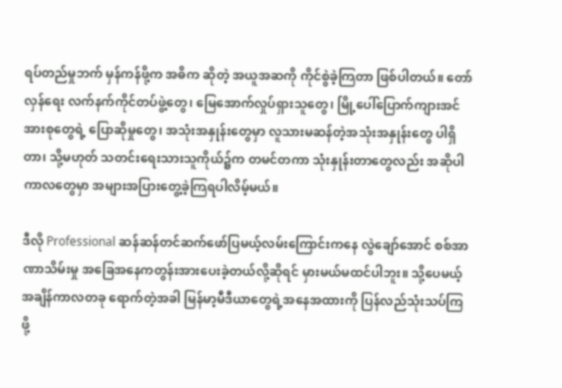ရပ်တည်မှုဘက် မှန်ကန်ဖို့က အဓိက ဆိုတဲ့ အယူအဆကို ကိုင်စွဲခဲ့ကြတာ ဖြစ်ပါတယ်။ တော်လှန်ရေး လက်နက်ကိုင်တပ်ဖွဲ့တွေ၊ မြေအောက်လှုပ်ရှားသူတွေ၊ မြို့ပေါ်ပြောက်ကျားအင်အားစုတွေရဲ့ ပြောဆိုမှုတွေ၊ အသုံးအနှုန်းတွေမှာ လူသားမဆန်တဲ့အသုံးအနှုန်းတွေ ပါရှိတာ၊ သို့မဟုတ် သတင်းရေးသားသူကိုယ်၌က တမင်တကာ သုံးနှုန်းတာတွေလည်း အဆိုပါကာလတွေမှာ အများအပြားတွေ့ခဲ့ကြရပါလိမ့်မယ်။

ဒီလို Professional ဆန်ဆန်တင်ဆက်ဖော်ပြမယ့်လမ်းကြောင်းကနေ လွဲချော်အောင် စစ်အာဏာသိမ်းမှု အခြေအနေကတွန်းအားပေးခဲ့တယ်လို့ဆိုရင် မှားမယ်မထင်ပါဘူး။ သို့ပေမယ့် အချိန်ကာလတခု ရောက်တဲ့အခါ မြန်မာ့မီဒီယာတွေရဲ့အနေအထားကို ပြန်လည်သုံးသပ်ကြဖို့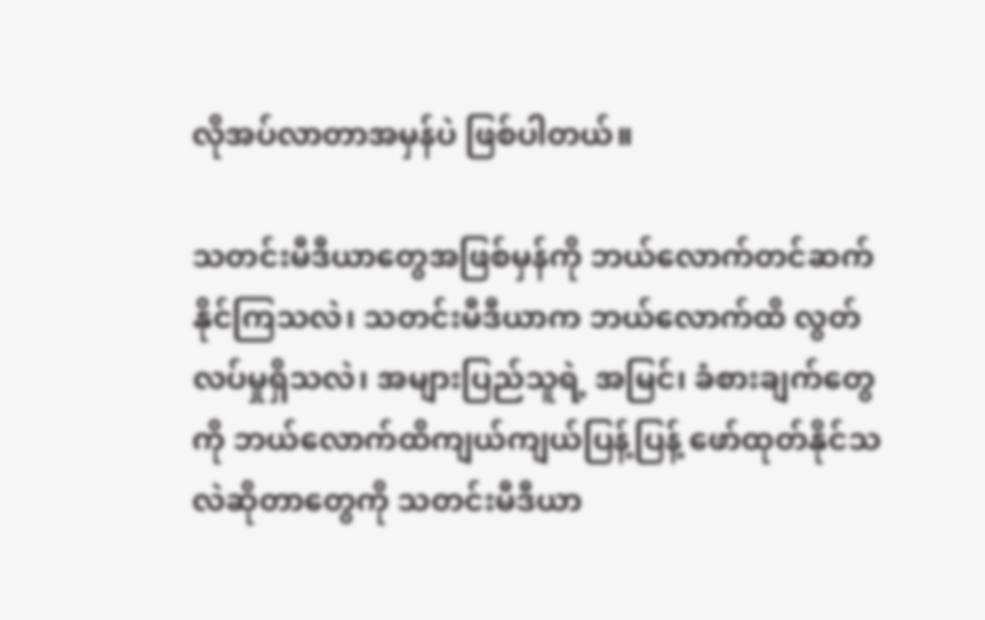လိုအပ်လာတာအမှန်ပဲ ဖြစ်ပါတယ်။

သတင်းမီဒီယာတွေအဖြစ်မှန်ကို ဘယ်လောက်တင်ဆက်နိုင်ကြသလဲ၊ သတင်းမီဒီယာက ဘယ်လောက်ထိ လွတ်လပ်မှုရှိသလဲ၊ အများပြည်သူရဲ့ အမြင်၊ ခံစားချက်တွေကို ဘယ်လောက်ထိကျယ်ကျယ်ပြန့်ပြန့် ဖော်ထုတ်နိုင်သလဲဆိုတာတွေကို သတင်းမီဒီယာ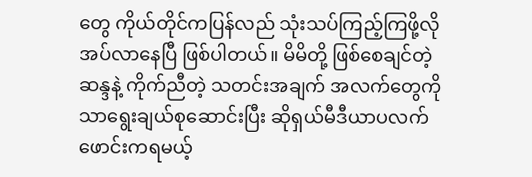တွေ ကိုယ်တိုင်ကပြန်လည် သုံးသပ်ကြည့်ကြဖို့လိုအပ်လာနေပြီ ဖြစ်ပါတယ်။ မိမိတို့ ဖြစ်စေချင်တဲ့ဆန္ဒနဲ့ ကိုက်ညီတဲ့ သတင်းအချက် အလက်တွေကိုသာရွေးချယ်စုဆောင်းပြီး ဆိုရှယ်မီဒီယာပလက်ဖောင်းကရမယ့်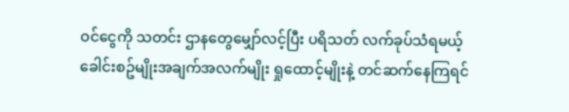ဝင်ငွေကို သတင်း ဌာနတွေမျှော်လင့်ပြီး ပရိသတ် လက်ခုပ်သံရမယ့် ခေါင်းစဥ်မျိုးအချက်အလက်မျိုး ရှုထောင့်မျိုးနဲ့ တင်ဆက်နေကြရင်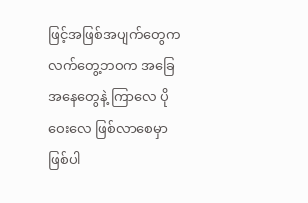ဖြင့်အဖြစ်အပျက်တွေက လက်တွေ့ဘဝက အခြေအနေတွေနဲ့ ကြာလေ ပိုဝေးလေ ဖြစ်လာစေမှာ ဖြစ်ပါ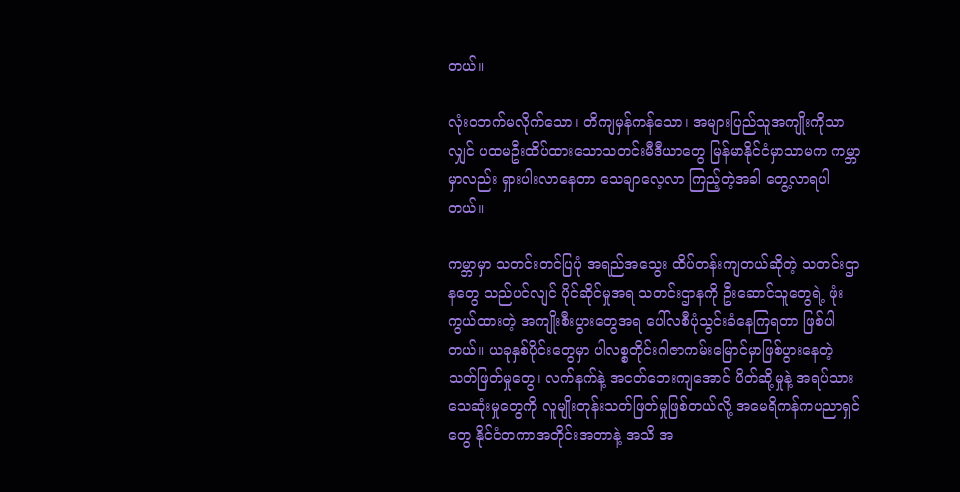တယ်။

လုံးဝဘက်မလိုက်သော၊ တိကျမှန်ကန်သော၊ အများပြည်သူအကျိုးကိုသာလျှင် ပထမဦးထိပ်ထားသောသတင်းမီဒီယာတွေ မြန်မာနိုင်ငံမှာသာမက ကမ္ဘာမှာလည်း ရှားပါးလာနေတာ သေချာလေ့လာ ကြည့်တဲ့အခါ တွေ့လာရပါတယ်။

ကမ္ဘာမှာ သတင်းတင်ပြပုံ အရည်အသွေး ထိပ်တန်းကျတယ်ဆိုတဲ့ သတင်းဌာနတွေ သည်ပင်လျင် ပိုင်ဆိုင်မှုအရ သတင်းဌာနကို ဦးဆောင်သူတွေရဲ့ ဖုံးကွယ်ထားတဲ့ အကျိုးစီးပွားတွေအရ ပေါ်လစီပုံသွင်းခံနေကြရတာ ဖြစ်ပါတယ်။ ယခုနှစ်ပိုင်းတွေမှာ ပါလစ္စတိုင်းဂါဇာကမ်းမြောင်မှာဖြစ်ပွားနေတဲ့ သတ်ဖြတ်မှုတွေ၊ လက်နက်နဲ့ အငတ်ဘေးကျအောင် ပိတ်ဆို့မှုနဲ့ အရပ်သားသေဆုံးမှုတွေကို လူမျိုးတုန်းသတ်ဖြတ်မှုဖြစ်တယ်လို့ အမေရိကန်ကပညာရှင်တွေ နိုင်ငံတကာအတိုင်းအတာနဲ့ အသိ အ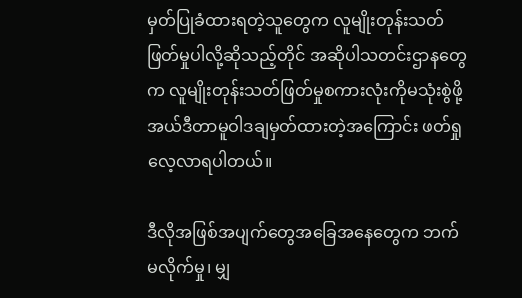မှတ်ပြုခံထားရတဲ့သူတွေက လူမျိုးတုန်းသတ်ဖြတ်မှုပါလို့ဆိုသည့်တိုင် အဆိုပါသတင်းဌာနတွေက လူမျိုးတုန်းသတ်ဖြတ်မှုစကားလုံးကိုမသုံးစွဲဖို့ အယ်ဒီတာမူဝါဒချမှတ်ထားတဲ့အကြောင်း ဖတ်ရှုလေ့လာရပါတယ်။

ဒီလိုအဖြစ်အပျက်တွေအခြေအနေတွေက ဘက်မလိုက်မှု၊ မျှ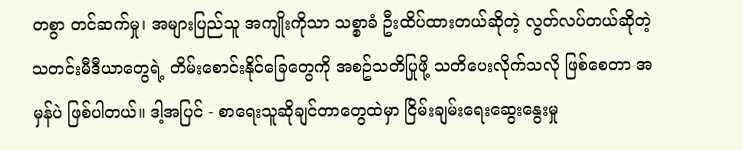တစွာ တင်ဆက်မှု၊ အများပြည်သူ အကျိုးကိုသာ သစ္စာခံ ဦးထိပ်ထားတယ်ဆိုတဲ့ လွတ်လပ်တယ်ဆိုတဲ့ သတင်းမီဒီယာတွေရဲ့ တိမ်းစောင်းနိုင်ခြေတွေကို အစဥ်သတိပြုဖို့ သတိပေးလိုက်သလို ဖြစ်စေတာ အမှန်ပဲ ဖြစ်ပါတယ်။ ဒါ့အပြင် - စာရေးသူဆိုချင်တာတွေထဲမှာ ငြိမ်းချမ်းရေးဆွေးနွေးမှု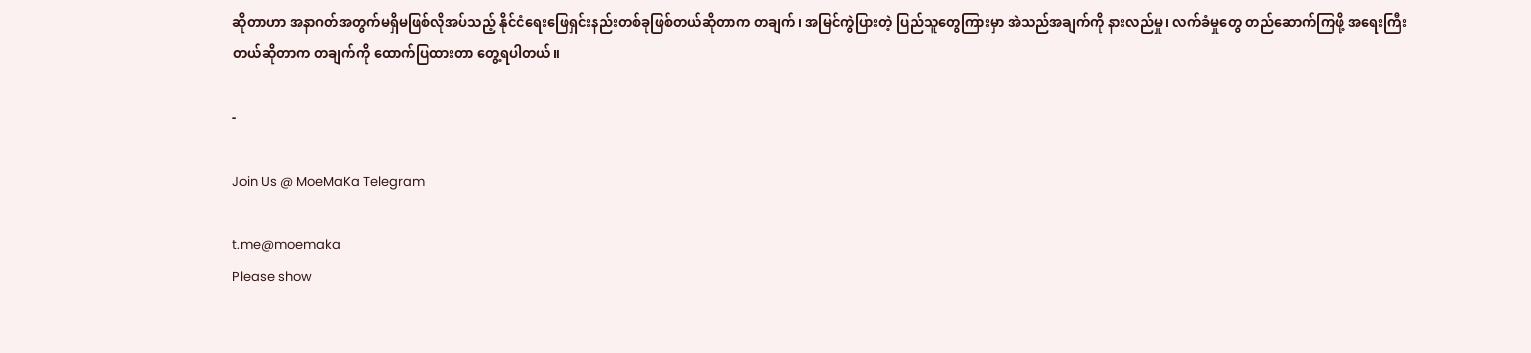ဆိုတာဟာ အနာဂတ်အတွက်မရှိမဖြစ်လိုအပ်သည့် နိုင်ငံရေးဖြေရှင်းနည်းတစ်ခုဖြစ်တယ်ဆိုတာက တချက်၊ အမြင်ကွဲပြားတဲ့ ပြည်သူတွေကြားမှာ အဲသည်အချက်ကို နားလည်မှု၊ လက်ခံမှုတွေ တည်ဆောက်ကြဖို့ အရေးကြီးတယ်ဆိုတာက တချက်ကို ထောက်ပြထားတာ တွေ့ရပါတယ်။

-

Join Us @ MoeMaKa Telegram

t.me@moemaka
Please show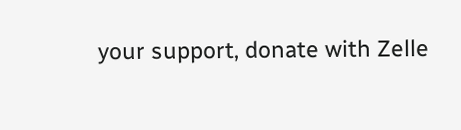your support, donate with Zelle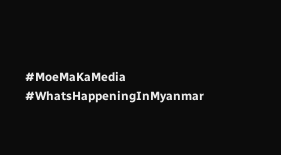#MoeMaKaMedia
#WhatsHappeningInMyanmar